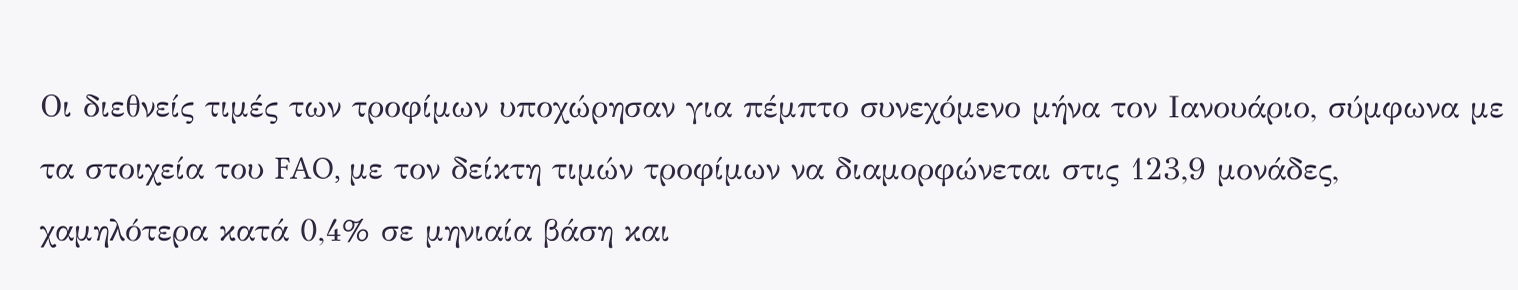Οι διεθνείς τιμές των τροφίμων υποχώρησαν για πέμπτο συνεχόμενο μήνα τον Ιανουάριο, σύμφωνα με τα στοιχεία του FAO, με τον δείκτη τιμών τροφίμων να διαμορφώνεται στις 123,9 μονάδες, χαμηλότερα κατά 0,4% σε μηνιαία βάση και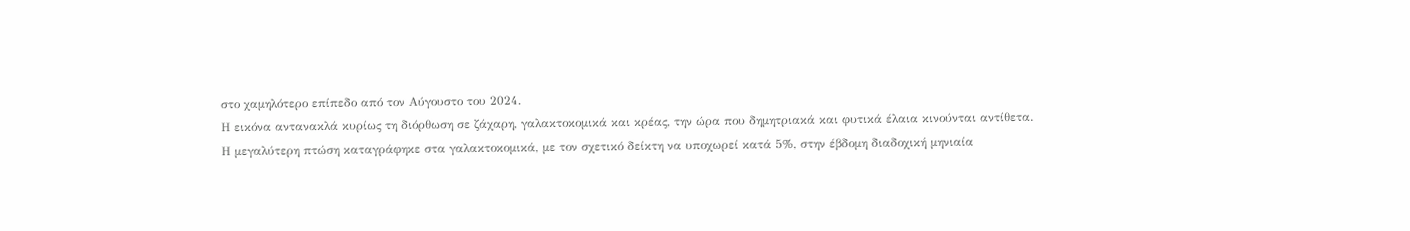στο χαμηλότερο επίπεδο από τον Αύγουστο του 2024.
Η εικόνα αντανακλά κυρίως τη διόρθωση σε ζάχαρη, γαλακτοκομικά και κρέας, την ώρα που δημητριακά και φυτικά έλαια κινούνται αντίθετα.
Η μεγαλύτερη πτώση καταγράφηκε στα γαλακτοκομικά, με τον σχετικό δείκτη να υποχωρεί κατά 5%, στην έβδομη διαδοχική μηνιαία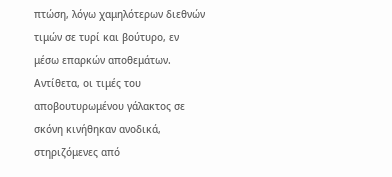πτώση, λόγω χαμηλότερων διεθνών τιμών σε τυρί και βούτυρο, εν μέσω επαρκών αποθεμάτων. Αντίθετα, οι τιμές του αποβουτυρωμένου γάλακτος σε σκόνη κινήθηκαν ανοδικά, στηριζόμενες από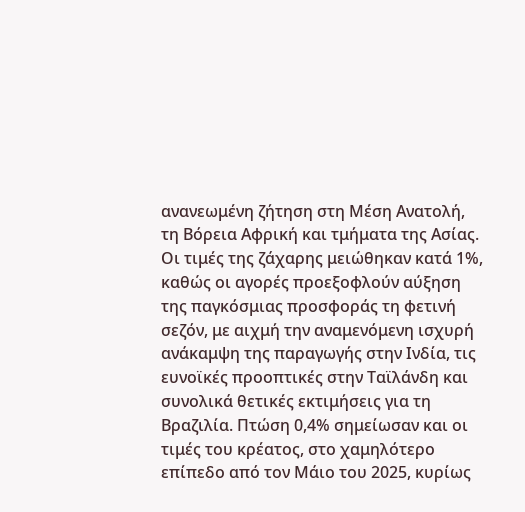ανανεωμένη ζήτηση στη Μέση Ανατολή, τη Βόρεια Αφρική και τμήματα της Ασίας.
Οι τιμές της ζάχαρης μειώθηκαν κατά 1%, καθώς οι αγορές προεξοφλούν αύξηση της παγκόσμιας προσφοράς τη φετινή σεζόν, με αιχμή την αναμενόμενη ισχυρή ανάκαμψη της παραγωγής στην Ινδία, τις ευνοϊκές προοπτικές στην Ταϊλάνδη και συνολικά θετικές εκτιμήσεις για τη Βραζιλία. Πτώση 0,4% σημείωσαν και οι τιμές του κρέατος, στο χαμηλότερο επίπεδο από τον Μάιο του 2025, κυρίως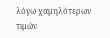λόγω χαμηλότερων τιμών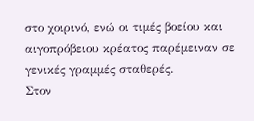στο χοιρινό, ενώ οι τιμές βοείου και αιγοπρόβειου κρέατος παρέμειναν σε γενικές γραμμές σταθερές.
Στον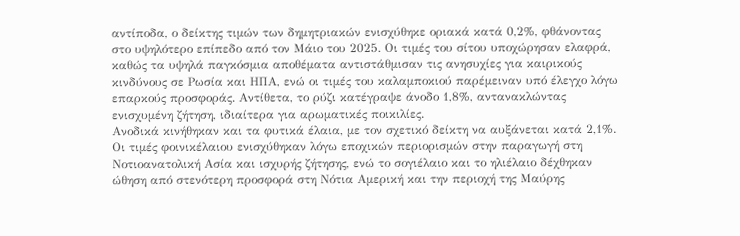αντίποδα, ο δείκτης τιμών των δημητριακών ενισχύθηκε οριακά κατά 0,2%, φθάνοντας στο υψηλότερο επίπεδο από τον Μάιο του 2025. Οι τιμές του σίτου υποχώρησαν ελαφρά, καθώς τα υψηλά παγκόσμια αποθέματα αντιστάθμισαν τις ανησυχίες για καιρικούς κινδύνους σε Ρωσία και ΗΠΑ, ενώ οι τιμές του καλαμποκιού παρέμειναν υπό έλεγχο λόγω επαρκούς προσφοράς. Αντίθετα, το ρύζι κατέγραψε άνοδο 1,8%, αντανακλώντας ενισχυμένη ζήτηση, ιδιαίτερα για αρωματικές ποικιλίες.
Ανοδικά κινήθηκαν και τα φυτικά έλαια, με τον σχετικό δείκτη να αυξάνεται κατά 2,1%. Οι τιμές φοινικέλαιου ενισχύθηκαν λόγω εποχικών περιορισμών στην παραγωγή στη Νοτιοανατολική Ασία και ισχυρής ζήτησης, ενώ το σογιέλαιο και το ηλιέλαιο δέχθηκαν ώθηση από στενότερη προσφορά στη Νότια Αμερική και την περιοχή της Μαύρης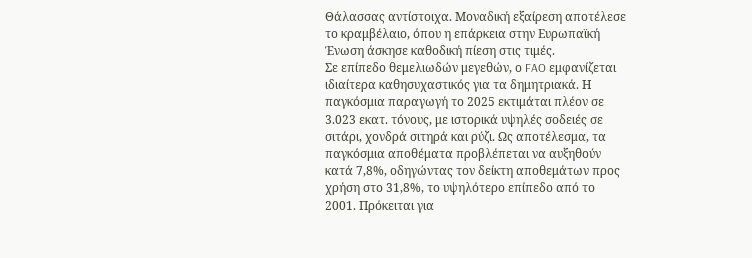Θάλασσας αντίστοιχα. Μοναδική εξαίρεση αποτέλεσε το κραμβέλαιο, όπου η επάρκεια στην Ευρωπαϊκή Ένωση άσκησε καθοδική πίεση στις τιμές.
Σε επίπεδο θεμελιωδών μεγεθών, ο FAO εμφανίζεται ιδιαίτερα καθησυχαστικός για τα δημητριακά. Η παγκόσμια παραγωγή το 2025 εκτιμάται πλέον σε 3.023 εκατ. τόνους, με ιστορικά υψηλές σοδειές σε σιτάρι, χονδρά σιτηρά και ρύζι. Ως αποτέλεσμα, τα παγκόσμια αποθέματα προβλέπεται να αυξηθούν κατά 7,8%, οδηγώντας τον δείκτη αποθεμάτων προς χρήση στο 31,8%, το υψηλότερο επίπεδο από το 2001. Πρόκειται για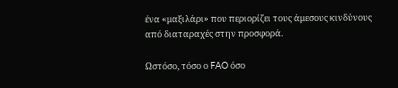ένα «μαξιλάρι» που περιορίζει τους άμεσους κινδύνους από διαταραχές στην προσφορά.

Ωστόσο, τόσο ο FAO όσο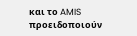και το AMIS προειδοποιούν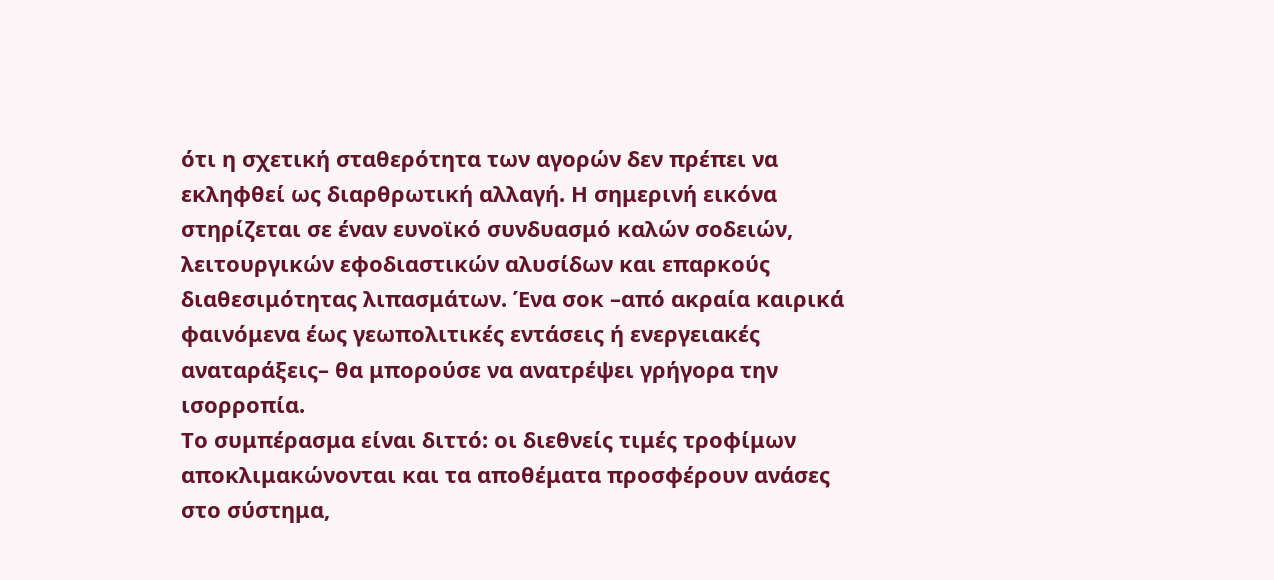ότι η σχετική σταθερότητα των αγορών δεν πρέπει να εκληφθεί ως διαρθρωτική αλλαγή. Η σημερινή εικόνα στηρίζεται σε έναν ευνοϊκό συνδυασμό καλών σοδειών, λειτουργικών εφοδιαστικών αλυσίδων και επαρκούς διαθεσιμότητας λιπασμάτων. Ένα σοκ –από ακραία καιρικά φαινόμενα έως γεωπολιτικές εντάσεις ή ενεργειακές αναταράξεις– θα μπορούσε να ανατρέψει γρήγορα την ισορροπία.
Το συμπέρασμα είναι διττό: οι διεθνείς τιμές τροφίμων αποκλιμακώνονται και τα αποθέματα προσφέρουν ανάσες στο σύστημα,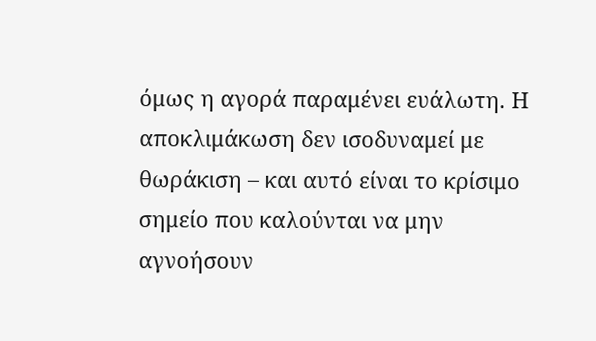όμως η αγορά παραμένει ευάλωτη. Η αποκλιμάκωση δεν ισοδυναμεί με θωράκιση – και αυτό είναι το κρίσιμο σημείο που καλούνται να μην αγνοήσουν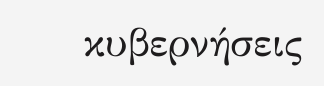κυβερνήσεις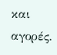και αγορές.